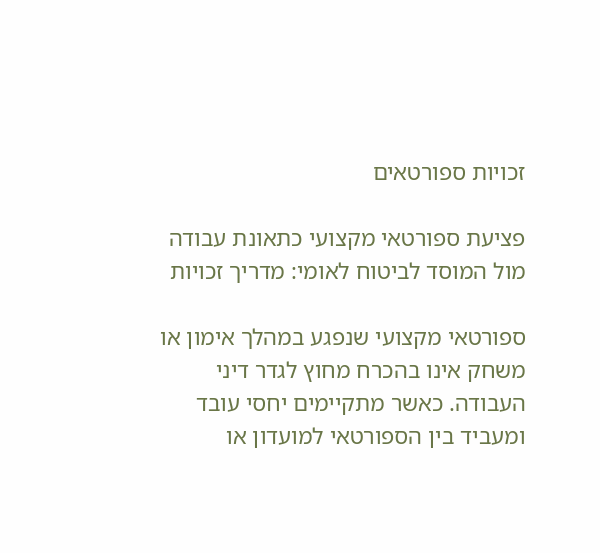זכויות ספורטאים

פציעת ספורטאי מקצועי כתאונת עבודה מול המוסד לביטוח לאומי: מדריך זכויות

ספורטאי מקצועי שנפגע במהלך אימון או משחק אינו בהכרח מחוץ לגדר דיני העבודה. כאשר מתקיימים יחסי עובד ומעביד בין הספורטאי למועדון או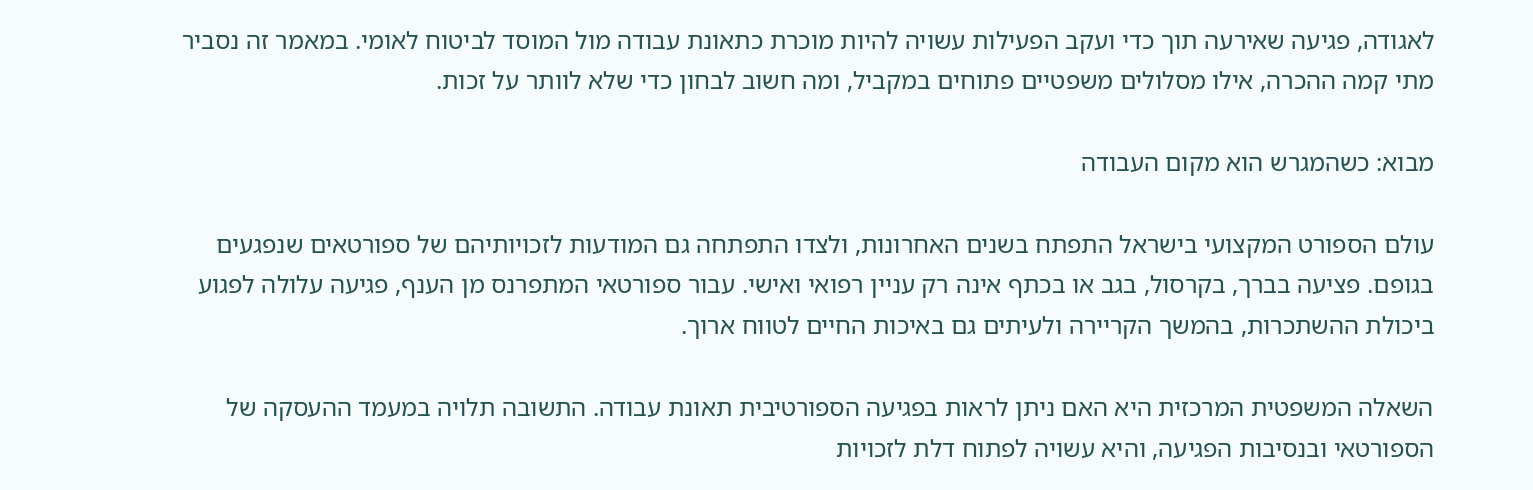לאגודה, פגיעה שאירעה תוך כדי ועקב הפעילות עשויה להיות מוכרת כתאונת עבודה מול המוסד לביטוח לאומי. במאמר זה נסביר מתי קמה ההכרה, אילו מסלולים משפטיים פתוחים במקביל, ומה חשוב לבחון כדי שלא לוותר על זכות.

מבוא: כשהמגרש הוא מקום העבודה

עולם הספורט המקצועי בישראל התפתח בשנים האחרונות, ולצדו התפתחה גם המודעות לזכויותיהם של ספורטאים שנפגעים בגופם. פציעה בברך, בקרסול, בגב או בכתף אינה רק עניין רפואי ואישי. עבור ספורטאי המתפרנס מן הענף, פגיעה עלולה לפגוע ביכולת ההשתכרות, בהמשך הקריירה ולעיתים גם באיכות החיים לטווח ארוך.

השאלה המשפטית המרכזית היא האם ניתן לראות בפגיעה הספורטיבית תאונת עבודה. התשובה תלויה במעמד ההעסקה של הספורטאי ובנסיבות הפגיעה, והיא עשויה לפתוח דלת לזכויות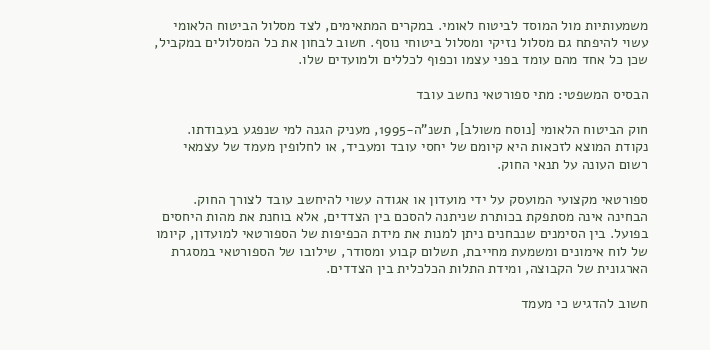משמעותיות מול המוסד לביטוח לאומי. במקרים המתאימים, לצד מסלול הביטוח הלאומי עשוי להיפתח גם מסלול נזיקי ומסלול ביטוחי נוסף. חשוב לבחון את כל המסלולים במקביל, שכן כל אחד מהם עומד בפני עצמו וכפוף לכללים ולמועדים שלו.

הבסיס המשפטי: מתי ספורטאי נחשב עובד

חוק הביטוח הלאומי [נוסח משולב], תשנ"ה-1995, מעניק הגנה למי שנפגע בעבודתו. נקודת המוצא לזכאות היא קיומם של יחסי עובד ומעביד, או לחלופין מעמד של עצמאי רשום העונה על תנאי החוק.

ספורטאי מקצועי המועסק על ידי מועדון או אגודה עשוי להיחשב עובד לצורך החוק. הבחינה אינה מסתפקת בכותרת שניתנה להסכם בין הצדדים, אלא בוחנת את מהות היחסים בפועל. בין הסימנים שנבחנים ניתן למנות את מידת הכפיפות של הספורטאי למועדון, קיומו של לוח אימונים ומשמעת מחייבת, תשלום קבוע ומסודר, שילובו של הספורטאי במסגרת הארגונית של הקבוצה, ומידת התלות הכלכלית בין הצדדים.

חשוב להדגיש כי מעמד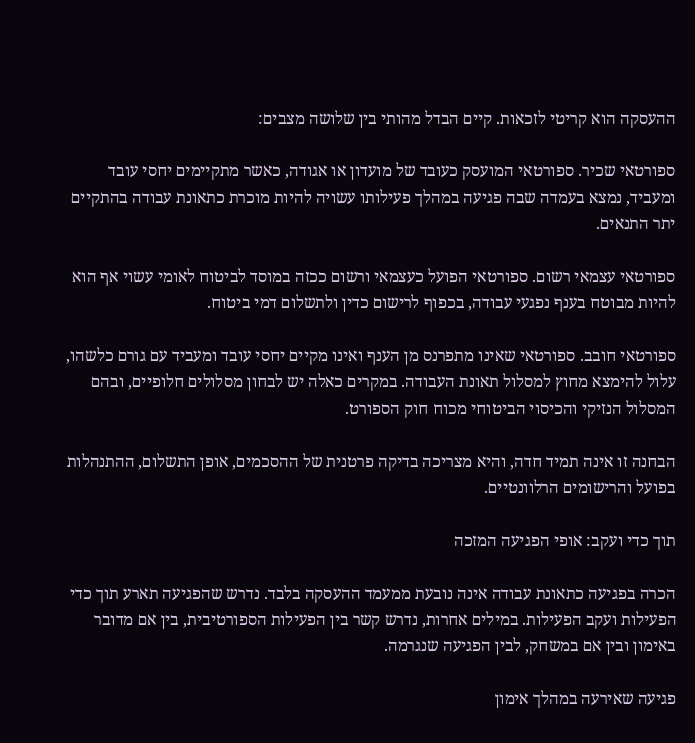ההעסקה הוא קריטי לזכאות. קיים הבדל מהותי בין שלושה מצבים:

ספורטאי שכיר. ספורטאי המועסק כעובד של מועדון או אגודה, כאשר מתקיימים יחסי עובד ומעביד, נמצא בעמדה שבה פגיעה במהלך פעילותו עשויה להיות מוכרת כתאונת עבודה בהתקיים יתר התנאים.

ספורטאי עצמאי רשום. ספורטאי הפועל כעצמאי ורשום ככזה במוסד לביטוח לאומי עשוי אף הוא להיות מבוטח בענף נפגעי עבודה, בכפוף לרישום כדין ולתשלום דמי ביטוח.

ספורטאי חובב. ספורטאי שאינו מתפרנס מן הענף ואינו מקיים יחסי עובד ומעביד עם גורם כלשהו, עלול להימצא מחוץ למסלול תאונת העבודה. במקרים כאלה יש לבחון מסלולים חלופיים, ובהם המסלול הנזיקי והכיסוי הביטוחי מכוח חוק הספורט.

הבחנה זו אינה תמיד חדה, והיא מצריכה בדיקה פרטנית של ההסכמים, אופן התשלום, ההתנהלות בפועל והרישומים הרלוונטיים.

תוך כדי ועקב: אופי הפגיעה המזכה

הכרה בפגיעה כתאונת עבודה אינה נובעת ממעמד ההעסקה בלבד. נדרש שהפגיעה תארע תוך כדי הפעילות ועקב הפעילות. במילים אחרות, נדרש קשר בין הפעילות הספורטיבית, בין אם מדובר באימון ובין אם במשחק, לבין הפגיעה שנגרמה.

פגיעה שאירעה במהלך אימון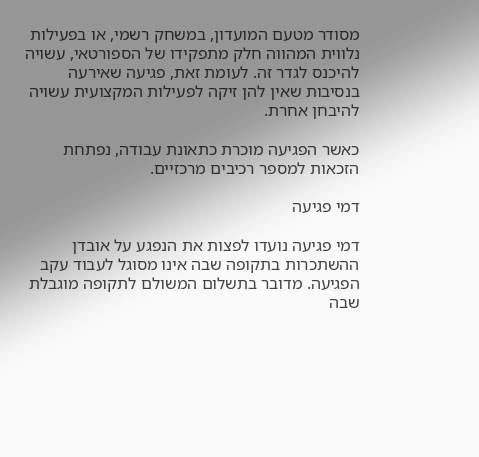מסודר מטעם המועדון, במשחק רשמי, או בפעילות נלווית המהווה חלק מתפקידו של הספורטאי, עשויה להיכנס לגדר זה. לעומת זאת, פגיעה שאירעה בנסיבות שאין להן זיקה לפעילות המקצועית עשויה להיבחן אחרת.

כאשר הפגיעה מוכרת כתאונת עבודה, נפתחת הזכאות למספר רכיבים מרכזיים.

דמי פגיעה

דמי פגיעה נועדו לפצות את הנפגע על אובדן ההשתכרות בתקופה שבה אינו מסוגל לעבוד עקב הפגיעה. מדובר בתשלום המשולם לתקופה מוגבלת שבה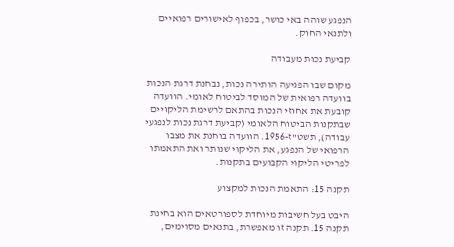הנפגע שוהה באי כושר, בכפוף לאישורים רפואיים ולתנאי החוק.

קביעת נכות מעבודה

מקום שבו הפגיעה הותירה נכות, נבחנת דרגת הנכות בוועדה רפואית של המוסד לביטוח לאומי. הוועדה קובעת את אחוזי הנכות בהתאם לרשימת הליקויים שבתקנות הביטוח הלאומי (קביעת דרגת נכות לנפגעי עבודה), תשט"ז-1956. הוועדה בוחנת את מצבו הרפואי של הנפגע, את הליקוי שנותר ואת התאמתו לפריטי הליקוי הקבועים בתקנות.

תקנה 15: התאמת הנכות למקצוע

היבט בעל חשיבות מיוחדת לספורטאים הוא בחינת תקנה 15. תקנה זו מאפשרת, בתנאים מסוימים,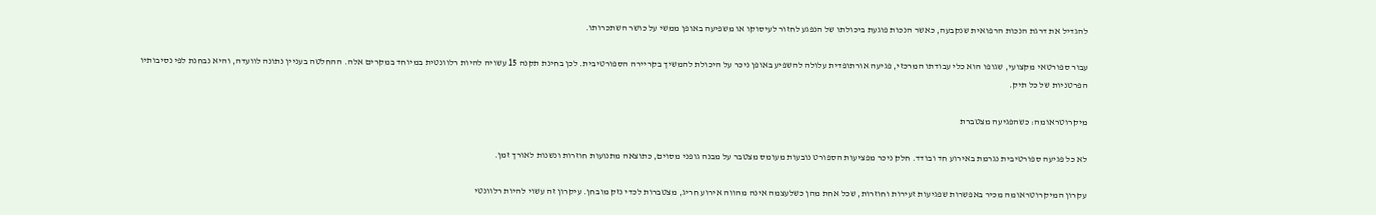להגדיל את דרגת הנכות הרפואית שנקבעה, כאשר הנכות פוגעת ביכולתו של הנפגע לחזור לעיסוקו או משפיעה באופן ממשי על כושר השתכרותו.

עבור ספורטאי מקצועי, שגופו הוא כלי עבודתו המרכזי, פגיעה אורתופדית עלולה להשפיע באופן ניכר על היכולת להמשיך בקריירה הספורטיבית. לכן בחינת תקנה 15 עשויה להיות רלוונטית במיוחד במקרים אלה. ההחלטה בעניין נתונה לוועדה, והיא נבחנת לפי נסיבותיו הפרטניות של כל תיק.

מיקרוטראומה: כשהפגיעה מצטברת

לא כל פגיעה ספורטיבית נגרמת באירוע חד ובודד. חלק ניכר מפציעות הספורט נובעות מעומס מצטבר על מבנה גופני מסוים, כתוצאה מתנועות חוזרות ונשנות לאורך זמן.

עקרון המיקרוטראומה מכיר באפשרות שפגיעות זעירות וחוזרות, שכל אחת מהן כשלעצמה אינה מהווה אירוע חריג, מצטברות לכדי נזק מובחן. עיקרון זה עשוי להיות רלוונטי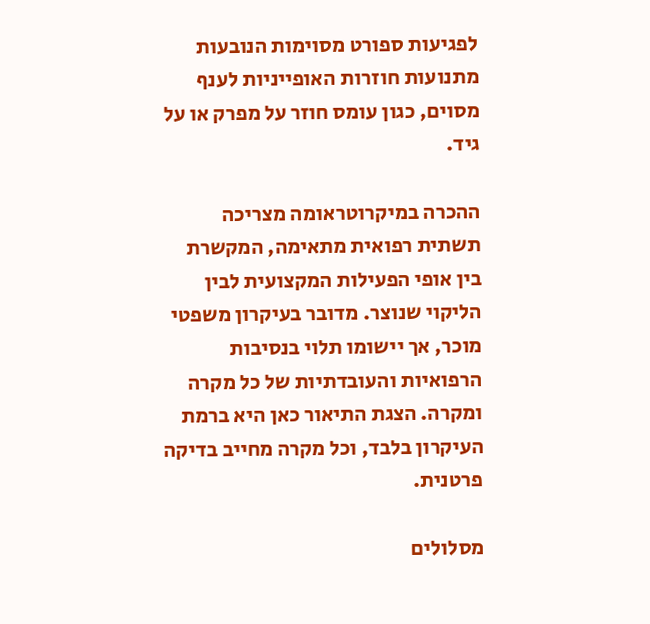לפגיעות ספורט מסוימות הנובעות מתנועות חוזרות האופייניות לענף מסוים, כגון עומס חוזר על מפרק או על גיד.

ההכרה במיקרוטראומה מצריכה תשתית רפואית מתאימה, המקשרת בין אופי הפעילות המקצועית לבין הליקוי שנוצר. מדובר בעיקרון משפטי מוכר, אך יישומו תלוי בנסיבות הרפואיות והעובדתיות של כל מקרה ומקרה. הצגת התיאור כאן היא ברמת העיקרון בלבד, וכל מקרה מחייב בדיקה פרטנית.

מסלולים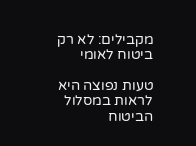מקבילים: לא רק ביטוח לאומי

טעות נפוצה היא לראות במסלול הביטוח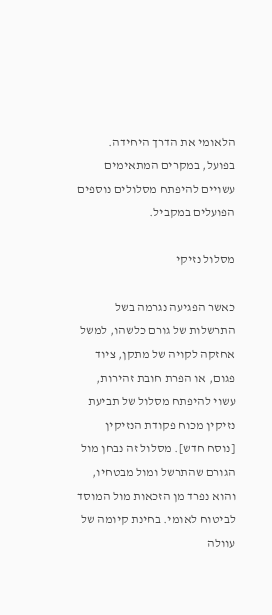הלאומי את הדרך היחידה. בפועל, במקרים המתאימים עשויים להיפתח מסלולים נוספים הפועלים במקביל.

מסלול נזיקי

כאשר הפגיעה נגרמה בשל התרשלות של גורם כלשהו, למשל אחזקה לקויה של מתקן, ציוד פגום, או הפרת חובת זהירות, עשוי להיפתח מסלול של תביעת נזיקין מכוח פקודת הנזיקין [נוסח חדש]. מסלול זה נבחן מול הגורם שהתרשל ומול מבטחיו, והוא נפרד מן הזכאות מול המוסד לביטוח לאומי. בחינת קיומה של עוולה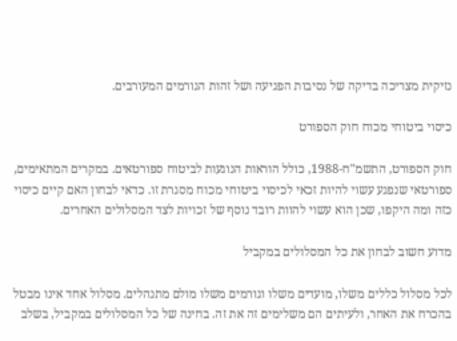נזיקית מצריכה בדיקה של נסיבות הפגיעה ושל זהות הגורמים המעורבים.

כיסוי ביטוחי מכוח חוק הספורט

חוק הספורט, התשמ"ח-1988, כולל הוראות הנוגעות לביטוח ספורטאים. במקרים המתאימים, ספורטאי שנפגע עשוי להיות זכאי לכיסוי ביטוחי מכוח מסגרת זו. כדאי לבחון האם קיים כיסוי כזה ומה היקפו, שכן הוא עשוי להוות רובד נוסף של זכויות לצד המסלולים האחרים.

מדוע חשוב לבחון את כל המסלולים במקביל

לכל מסלול כללים משלו, מועדים משלו וגורמים משלו מולם מתנהלים. מסלול אחד אינו מבטל בהכרח את האחר, ולעיתים הם משלימים זה את זה. בחינה של כל המסלולים במקביל, בשלב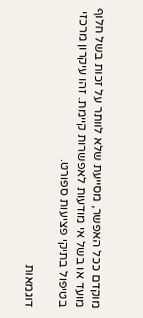מוקדם ככל האפשר, מסייעת שלא לוותר על זכות בשל חלוף מועד או בשל אי מודעות לאפשרות קיימת. זהו עיקרון מרכזי בטיפול בתיקי פציעות ספורט.

דוגמאות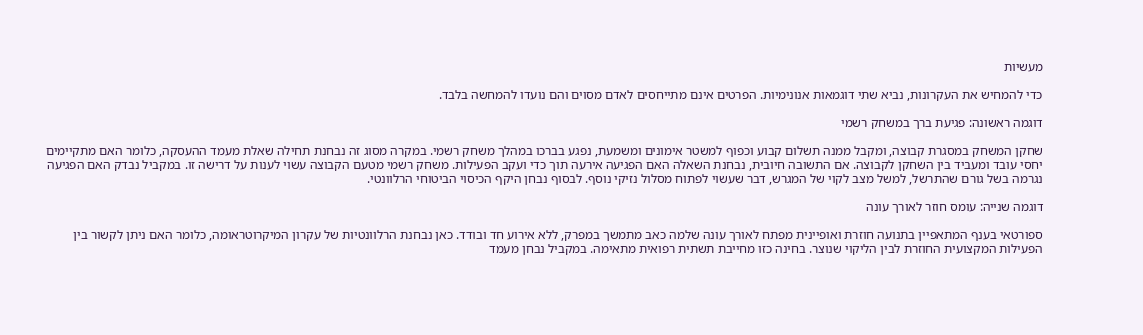מעשיות

כדי להמחיש את העקרונות, נביא שתי דוגמאות אנונימיות. הפרטים אינם מתייחסים לאדם מסוים והם נועדו להמחשה בלבד.

דוגמה ראשונה: פגיעת ברך במשחק רשמי

שחקן המשחק במסגרת קבוצה, ומקבל ממנה תשלום קבוע וכפוף למשטר אימונים ומשמעת, נפגע בברכו במהלך משחק רשמי. במקרה מסוג זה נבחנת תחילה שאלת מעמד ההעסקה, כלומר האם מתקיימים יחסי עובד ומעביד בין השחקן לקבוצה. אם התשובה חיובית, נבחנת השאלה האם הפגיעה אירעה תוך כדי ועקב הפעילות. משחק רשמי מטעם הקבוצה עשוי לענות על דרישה זו. במקביל נבדק האם הפגיעה נגרמה בשל גורם שהתרשל, למשל מצב לקוי של המגרש, דבר שעשוי לפתוח מסלול נזיקי נוסף. לבסוף נבחן היקף הכיסוי הביטוחי הרלוונטי.

דוגמה שנייה: עומס חוזר לאורך עונה

ספורטאי בענף המתאפיין בתנועה חוזרת ואופיינית מפתח לאורך עונה שלמה כאב מתמשך במפרק, ללא אירוע חד ובודד. כאן נבחנת הרלוונטיות של עקרון המיקרוטראומה, כלומר האם ניתן לקשור בין הפעילות המקצועית החוזרת לבין הליקוי שנוצר. בחינה כזו מחייבת תשתית רפואית מתאימה. במקביל נבחן מעמד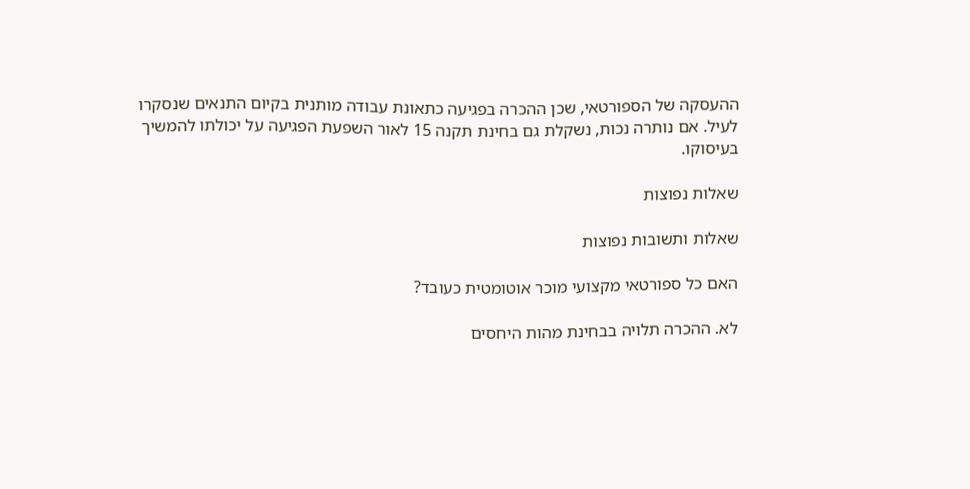ההעסקה של הספורטאי, שכן ההכרה בפגיעה כתאונת עבודה מותנית בקיום התנאים שנסקרו לעיל. אם נותרה נכות, נשקלת גם בחינת תקנה 15 לאור השפעת הפגיעה על יכולתו להמשיך בעיסוקו.

שאלות נפוצות

שאלות ותשובות נפוצות

האם כל ספורטאי מקצועי מוכר אוטומטית כעובד?

לא. ההכרה תלויה בבחינת מהות היחסים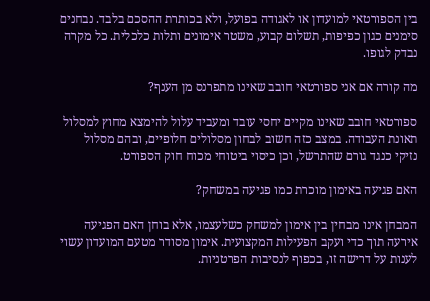בין הספורטאי למועדון או לאגודה בפועל, ולא בכותרת ההסכם בלבד. נבחנים סימנים כגון כפיפות, תשלום קבוע, משטר אימונים ותלות כלכלית. כל מקרה נבדק לגופו.

מה קורה אם אני ספורטאי חובב שאינו מתפרנס מן הענף?

ספורטאי חובב שאינו מקיים יחסי עובד ומעביד עלול להימצא מחוץ למסלול תאונת העבודה. במצב כזה חשוב לבחון מסלולים חלופיים, ובהם מסלול נזיקי כנגד גורם שהתרשל, וכן כיסוי ביטוחי מכוח חוק הספורט.

האם פגיעה באימון מוכרת כמו פגיעה במשחק?

המבחן אינו מבחין בין אימון למשחק כשלעצמו, אלא בוחן האם הפגיעה אירעה תוך כדי ועקב הפעילות המקצועית. אימון מסודר מטעם המועדון עשוי לענות על דרישה זו, בכפוף לנסיבות הפרטניות.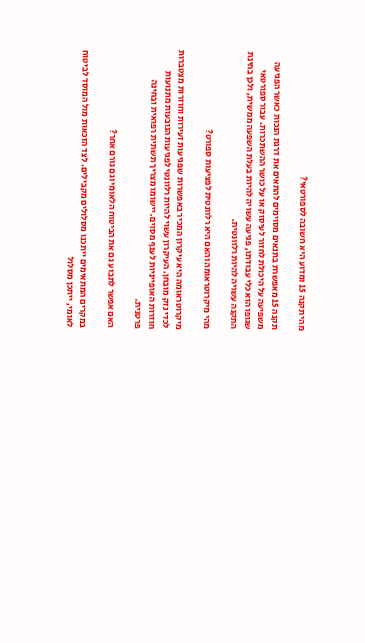מהי תקנה 15 ומדוע היא חשובה לספורטאי?

תקנה 15 מאפשרת בתנאים מסוימים להתאים את דרגת הנכות כאשר הפגיעה משפיעה על היכולת לחזור לעיסוק או על כושר ההשתכרות. עבור ספורטאי שגופו הוא כלי עבודתו, פגיעה עשויה להיות בעלת השפעה ממשית, ולכן בחינת התקנה עשויה להיות רלוונטית.

מהי מיקרוטראומה והאם היא רלוונטית לפציעות ספורט?

מיקרוטראומה היא עיקרון המכיר באפשרות שפגיעות זעירות וחוזרות מצטברות לכדי נזק מובחן. העיקרון עשוי להיות רלוונטי לפגיעות הנובעות מתנועות חוזרות האופייניות לענף מסוים. יישומו מצריך תשתית רפואית ובחינה פרטנית.

האם אפשר לתבוע גם את הביטוח הלאומי וגם גורם אחר?

במקרים המתאימים ייתכנו מסלולים מקבילים. לצד הזכאות מול המוסד לביטוח לאומי, ייתכן מסלול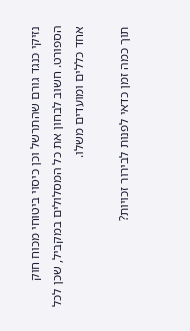נזיקי כנגד גורם שהתרשל וכן כיסוי ביטוחי מכוח חוק הספורט. חשוב לבחון את כל המסלולים במקביל, שכן לכל אחד כללים ומועדים משלו.

תוך כמה זמן כדאי לפנות לבירור זכויות?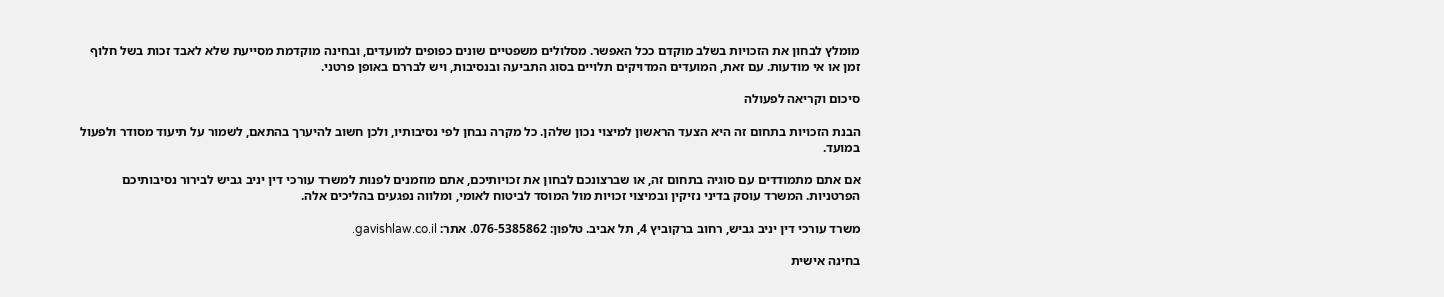מומלץ לבחון את הזכויות בשלב מוקדם ככל האפשר. מסלולים משפטיים שונים כפופים למועדים, ובחינה מוקדמת מסייעת שלא לאבד זכות בשל חלוף זמן או אי מודעות. עם זאת, המועדים המדויקים תלויים בסוג התביעה ובנסיבות, ויש לבררם באופן פרטני.

סיכום וקריאה לפעולה

הבנת הזכויות בתחום זה היא הצעד הראשון למיצוי נכון שלהן. כל מקרה נבחן לפי נסיבותיו, ולכן חשוב להיערך בהתאם, לשמור על תיעוד מסודר ולפעול במועד.

אם אתם מתמודדים עם סוגיה בתחום זה, או שברצונכם לבחון את זכויותיכם, אתם מוזמנים לפנות למשרד עורכי דין יניב גביש לבירור נסיבותיכם הפרטניות. המשרד עוסק בדיני נזיקין ובמיצוי זכויות מול המוסד לביטוח לאומי, ומלווה נפגעים בהליכים אלה.

משרד עורכי דין יניב גביש, רחוב ברקוביץ 4, תל אביב. טלפון: 076-5385862. אתר: gavishlaw.co.il.

בחינה אישית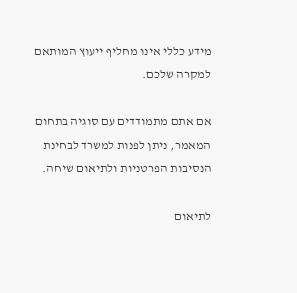מידע כללי אינו מחליף ייעוץ המותאם למקרה שלכם.

אם אתם מתמודדים עם סוגיה בתחום המאמר, ניתן לפנות למשרד לבחינת הנסיבות הפרטניות ולתיאום שיחה.

לתיאום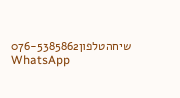שיחהטלפון076-5385862
WhatsApp